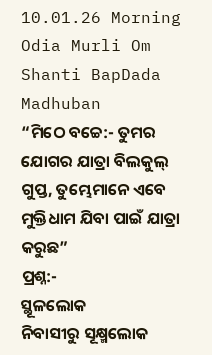10.01.26 Morning Odia Murli Om Shanti BapDada Madhuban
“ମିଠେ ବଚ୍ଚେ:- ତୁମର
ଯୋଗର ଯାତ୍ରା ବିଲକୁଲ୍ ଗୁପ୍ତ, ତୁମ୍ଭେମାନେ ଏବେ ମୁକ୍ତିଧାମ ଯିବା ପାଇଁ ଯାତ୍ରା କରୁଛ”
ପ୍ରଶ୍ନ:-
ସ୍ଥୂଳଲୋକ
ନିବାସୀରୁ ସୂକ୍ଷ୍ମଲୋକ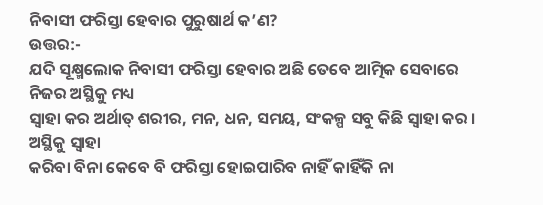ନିବାସୀ ଫରିସ୍ତା ହେବାର ପୁରୁଷାର୍ଥ କ’ଣ?
ଉତ୍ତର:-
ଯଦି ସୂକ୍ଷ୍ମଲୋକ ନିବାସୀ ଫରିସ୍ତା ହେବାର ଅଛି ତେବେ ଆତ୍ମିକ ସେବାରେ ନିଜର ଅସ୍ଥିକୁ ମଧ୍ୟ
ସ୍ୱାହା କର ଅର୍ଥାତ୍ ଶରୀର, ମନ, ଧନ, ସମୟ, ସଂକଳ୍ପ ସବୁ କିଛି ସ୍ୱାହା କର । ଅସ୍ଥିକୁ ସ୍ୱାହା
କରିବା ବିନା କେବେ ବି ଫରିସ୍ତା ହୋଇପାରିବ ନାହିଁ କାହିଁକି ନା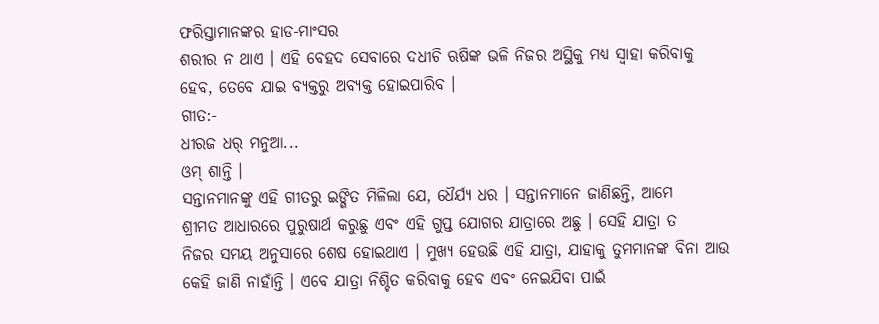ଫରିସ୍ତାମାନଙ୍କର ହାଡ-ମାଂସର
ଶରୀର ନ ଥାଏ । ଏହି ବେହଦ ସେବାରେ ଦଧୀଚି ଋଷିଙ୍କ ଭଳି ନିଜର ଅସ୍ଥିକୁ ମଧ୍ୟ ସ୍ୱାହା କରିବାକୁ
ହେବ, ତେବେ ଯାଇ ବ୍ୟକ୍ତରୁ ଅବ୍ୟକ୍ତ ହୋଇପାରିବ ।
ଗୀତ:-
ଧୀରଜ ଧର୍ ମନୁଆ...
ଓମ୍ ଶାନ୍ତି ।
ସନ୍ତାନମାନଙ୍କୁ ଏହି ଗୀତରୁ ଇଙ୍ଗିତ ମିଳିଲା ଯେ, ଧୈର୍ଯ୍ୟ ଧର । ସନ୍ତାନମାନେ ଜାଣିଛନ୍ତି, ଆମେ
ଶ୍ରୀମତ ଆଧାରରେ ପୁରୁଷାର୍ଥ କରୁଛୁ ଏବଂ ଏହି ଗୁପ୍ତ ଯୋଗର ଯାତ୍ରାରେ ଅଛୁ । ସେହି ଯାତ୍ରା ତ
ନିଜର ସମୟ ଅନୁସାରେ ଶେଷ ହୋଇଥାଏ । ମୁଖ୍ୟ ହେଉଛି ଏହି ଯାତ୍ରା, ଯାହାକୁ ତୁମମାନଙ୍କ ବିନା ଆଉ
କେହି ଜାଣି ନାହାଁନ୍ତି । ଏବେ ଯାତ୍ରା ନିଶ୍ଚିତ କରିବାକୁ ହେବ ଏବଂ ନେଇଯିବା ପାଇଁ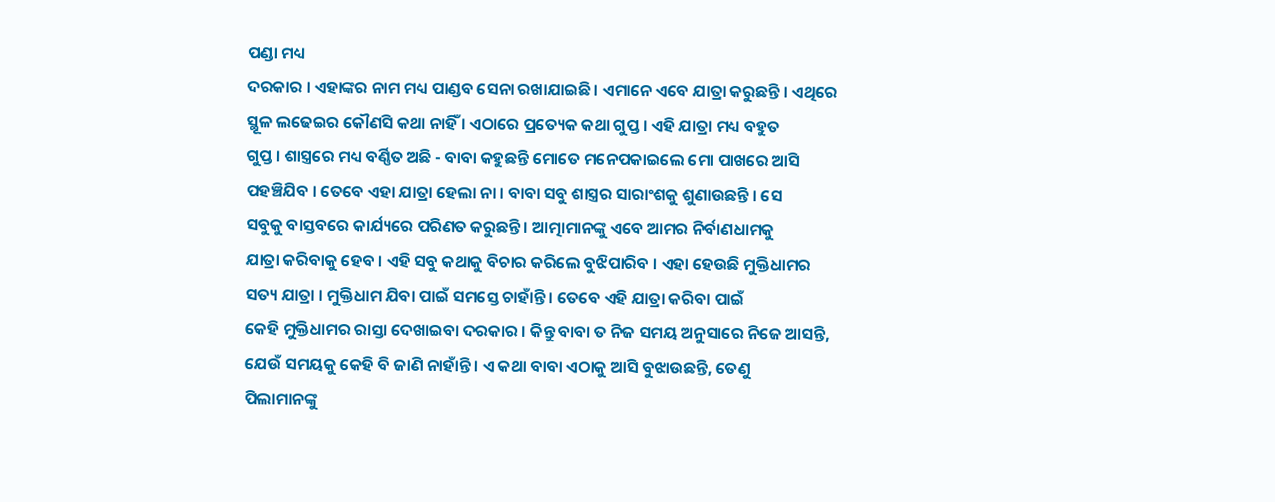ପଣ୍ଡା ମଧ୍ୟ
ଦରକାର । ଏହାଙ୍କର ନାମ ମଧ୍ୟ ପାଣ୍ଡବ ସେନା ରଖାଯାଇଛି । ଏମାନେ ଏବେ ଯାତ୍ରା କରୁଛନ୍ତି । ଏଥିରେ
ସ୍ଥୂଳ ଲଢେଇର କୌଣସି କଥା ନାହିଁ । ଏଠାରେ ପ୍ରତ୍ୟେକ କଥା ଗୁପ୍ତ । ଏହି ଯାତ୍ରା ମଧ୍ୟ ବହୁତ
ଗୁପ୍ତ । ଶାସ୍ତ୍ରରେ ମଧ୍ୟ ବର୍ଣ୍ଣିତ ଅଛି - ବାବା କହୁଛନ୍ତି ମୋତେ ମନେପକାଇଲେ ମୋ ପାଖରେ ଆସି
ପହଞ୍ଚିଯିବ । ତେବେ ଏହା ଯାତ୍ରା ହେଲା ନା । ବାବା ସବୁ ଶାସ୍ତ୍ରର ସାରାଂଶକୁ ଶୁଣାଉଛନ୍ତି । ସେ
ସବୁକୁ ବାସ୍ତବରେ କାର୍ଯ୍ୟରେ ପରିଣତ କରୁଛନ୍ତି । ଆତ୍ମାମାନଙ୍କୁ ଏବେ ଆମର ନିର୍ବାଣଧାମକୁ
ଯାତ୍ରା କରିବାକୁ ହେବ । ଏହି ସବୁ କଥାକୁ ବିଚାର କରିଲେ ବୁଝିପାରିବ । ଏହା ହେଉଛି ମୁକ୍ତିଧାମର
ସତ୍ୟ ଯାତ୍ରା । ମୁକ୍ତିଧାମ ଯିବା ପାଇଁ ସମସ୍ତେ ଚାହାଁନ୍ତି । ତେବେ ଏହି ଯାତ୍ରା କରିବା ପାଇଁ
କେହି ମୁକ୍ତିଧାମର ରାସ୍ତା ଦେଖାଇବା ଦରକାର । କିନ୍ତୁ ବାବା ତ ନିଜ ସମୟ ଅନୁସାରେ ନିଜେ ଆସନ୍ତି,
ଯେଉଁ ସମୟକୁ କେହି ବି ଜାଣି ନାହାଁନ୍ତି । ଏ କଥା ବାବା ଏଠାକୁ ଆସି ବୁଝାଉଛନ୍ତି, ତେଣୁ
ପିଲାମାନଙ୍କୁ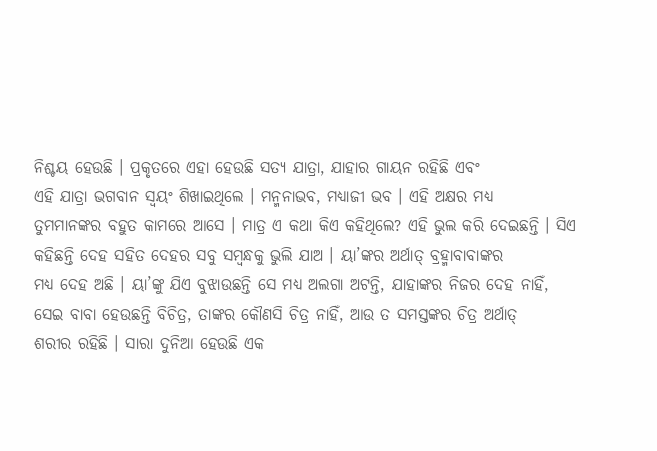ନିଶ୍ଚୟ ହେଉଛି । ପ୍ରକୃତରେ ଏହା ହେଉଛି ସତ୍ୟ ଯାତ୍ରା, ଯାହାର ଗାୟନ ରହିଛି ଏବଂ
ଏହି ଯାତ୍ରା ଭଗବାନ ସ୍ୱୟଂ ଶିଖାଇଥିଲେ । ମନ୍ମନାଭବ, ମଧ୍ୟାଜୀ ଭବ । ଏହି ଅକ୍ଷର ମଧ୍ୟ
ତୁମମାନଙ୍କର ବହୁତ କାମରେ ଆସେ । ମାତ୍ର ଏ କଥା କିଏ କହିଥିଲେ? ଏହି ଭୁଲ କରି ଦେଇଛନ୍ତି । ସିଏ
କହିଛନ୍ତି ଦେହ ସହିତ ଦେହର ସବୁ ସମ୍ବନ୍ଧକୁ ଭୁଲି ଯାଅ । ୟା’ଙ୍କର ଅର୍ଥାତ୍ ବ୍ରହ୍ମାବାବାଙ୍କର
ମଧ୍ୟ ଦେହ ଅଛି । ୟା’ଙ୍କୁ ଯିଏ ବୁଝାଉଛନ୍ତି ସେ ମଧ୍ୟ ଅଲଗା ଅଟନ୍ତି, ଯାହାଙ୍କର ନିଜର ଦେହ ନାହିଁ,
ସେଇ ବାବା ହେଉଛନ୍ତି ବିଚିତ୍ର, ତାଙ୍କର କୌଣସି ଚିତ୍ର ନାହିଁ, ଆଉ ତ ସମସ୍ତଙ୍କର ଚିତ୍ର ଅର୍ଥାତ୍
ଶରୀର ରହିଛି । ସାରା ଦୁନିଆ ହେଉଛି ଏକ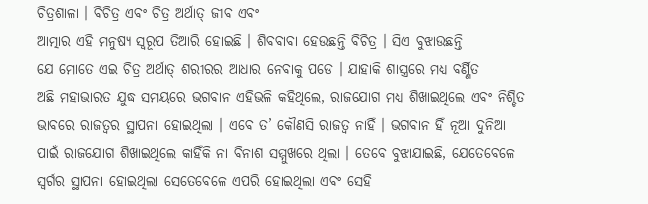ଚିତ୍ରଶାଳା । ବିଚିତ୍ର ଏବଂ ଚିତ୍ର ଅର୍ଥାତ୍ ଜୀବ ଏବଂ
ଆତ୍ମାର ଏହି ମନୁଷ୍ୟ ସ୍ୱରୂପ ତିଆରି ହୋଇଛି । ଶିବବାବା ହେଉଛନ୍ତି ବିଚିତ୍ର । ସିଏ ବୁଝାଉଛନ୍ତି
ଯେ ମୋତେ ଏଇ ଚିତ୍ର ଅର୍ଥାତ୍ ଶରୀରର ଆଧାର ନେବାକୁ ପଡେ । ଯାହାକି ଶାସ୍ତ୍ରରେ ମଧ୍ୟ ବର୍ଣ୍ଣିତ
ଅଛି ମହାଭାରତ ଯୁଦ୍ଧ ସମୟରେ ଭଗବାନ ଏହିଭଳି କହିଥିଲେ, ରାଜଯୋଗ ମଧ୍ୟ ଶିଖାଇଥିଲେ ଏବଂ ନିଶ୍ଚିତ
ଭାବରେ ରାଜତ୍ୱର ସ୍ଥାପନା ହୋଇଥିଲା । ଏବେ ତ’ କୌଣସି ରାଜତ୍ୱ ନାହିଁ । ଭଗବାନ ହିଁ ନୂଆ ଦୁନିଆ
ପାଇଁ ରାଜଯୋଗ ଶିଖାଇଥିଲେ କାହିଁକି ନା ବିନାଶ ସମ୍ମୁଖରେ ଥିଲା । ତେବେ ବୁଝାଯାଇଛି, ଯେତେବେଳେ
ସ୍ୱର୍ଗର ସ୍ଥାପନା ହୋଇଥିଲା ସେତେବେଳେ ଏପରି ହୋଇଥିଲା ଏବଂ ସେହି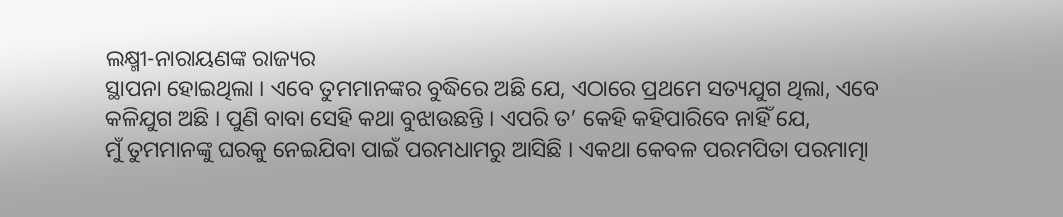ଲକ୍ଷ୍ମୀ-ନାରାୟଣଙ୍କ ରାଜ୍ୟର
ସ୍ଥାପନା ହୋଇଥିଲା । ଏବେ ତୁମମାନଙ୍କର ବୁଦ୍ଧିରେ ଅଛି ଯେ, ଏଠାରେ ପ୍ରଥମେ ସତ୍ୟଯୁଗ ଥିଲା, ଏବେ
କଳିଯୁଗ ଅଛି । ପୁଣି ବାବା ସେହି କଥା ବୁଝାଉଛନ୍ତି । ଏପରି ତ’ କେହି କହିପାରିବେ ନାହିଁ ଯେ,
ମୁଁ ତୁମମାନଙ୍କୁ ଘରକୁ ନେଇଯିବା ପାଇଁ ପରମଧାମରୁ ଆସିଛି । ଏକଥା କେବଳ ପରମପିତା ପରମାତ୍ମା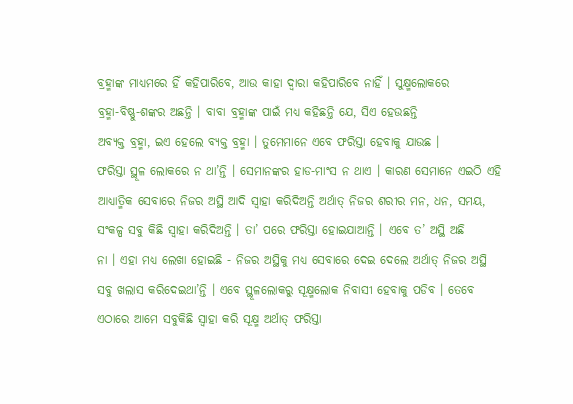ବ୍ରହ୍ମାଙ୍କ ମାଧ୍ୟମରେ ହିଁ କହିପାରିବେ, ଆଉ କାହା ଦ୍ୱାରା କହିପାରିବେ ନାହିଁ । ସୁକ୍ଷ୍ମଲୋକରେ
ବ୍ରହ୍ମା-ବିଷ୍ଣୁ-ଶଙ୍କର ଅଛନ୍ତି । ବାବା ବ୍ରହ୍ମାଙ୍କ ପାଇଁ ମଧ୍ୟ କହିଛନ୍ତି ଯେ, ସିଏ ହେଉଛନ୍ତି
ଅବ୍ୟକ୍ତ ବ୍ରହ୍ମା, ଇଏ ହେଲେ ବ୍ୟକ୍ତ ବ୍ରହ୍ମା । ତୁମେମାନେ ଏବେ ଫରିସ୍ତା ହେବାକୁ ଯାଉଛ ।
ଫରିସ୍ତା ସ୍ଥୂଳ ଲୋକରେ ନ ଥା’ନ୍ତି । ସେମାନଙ୍କର ହାଡ-ମାଂସ ନ ଥାଏ । କାରଣ ସେମାନେ ଏଇଠି ଏହି
ଆଧ୍ୟାତ୍ମିକ ସେବାରେ ନିଜର ଅସ୍ଥି ଆଦି ସ୍ୱାହା କରିଦିଅନ୍ତି ଅର୍ଥାତ୍ ନିଜର ଶରୀର ମନ, ଧନ, ସମୟ,
ସଂକଳ୍ପ ସବୁ କିଛି ସ୍ୱାହା କରିଦିଅନ୍ତି । ତା’ ପରେ ଫରିସ୍ତା ହୋଇଯାଆନ୍ତି । ଏବେ ତ’ ଅସ୍ଥି ଅଛି
ନା । ଏହା ମଧ୍ୟ ଲେଖା ହୋଇଛି - ନିଜର ଅସ୍ଥିକୁ ମଧ୍ୟ ସେବାରେ ଦେଇ ଦେଲେ ଅର୍ଥାତ୍ ନିଜର ଅସ୍ଥି
ସବୁ ଖଲାସ କରିଦେଇଥା’ନ୍ତି । ଏବେ ସ୍ଥୂଳଲୋକରୁ ସୂକ୍ଷ୍ମଲୋକ ନିବାସୀ ହେବାକୁ ପଡିବ । ତେବେ
ଏଠାରେ ଆମେ ସବୁକିଛି ସ୍ୱାହା କରି ସୂକ୍ଷ୍ମ ଅର୍ଥାତ୍ ଫରିସ୍ତା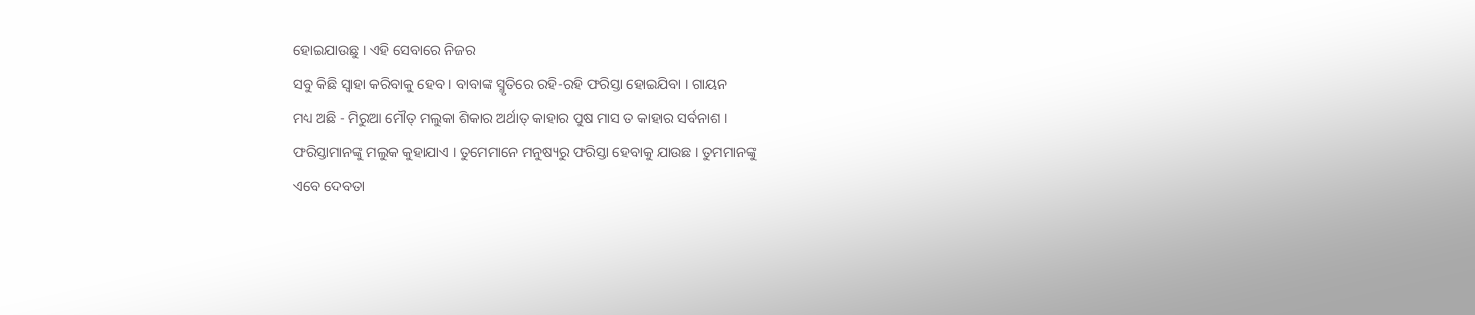ହୋଇଯାଉଛୁ । ଏହି ସେବାରେ ନିଜର
ସବୁ କିଛି ସ୍ୱାହା କରିବାକୁ ହେବ । ବାବାଙ୍କ ସ୍ମୃତିରେ ରହି-ରହି ଫରିସ୍ତା ହୋଇଯିବା । ଗାୟନ
ମଧ୍ୟ ଅଛି - ମିରୁଆ ମୌତ୍ ମଲୁକା ଶିକାର ଅର୍ଥାତ୍ କାହାର ପୁଷ ମାସ ତ କାହାର ସର୍ବନାଶ ।
ଫରିସ୍ତାମାନଙ୍କୁ ମଲୁକ କୁହାଯାଏ । ତୁମେମାନେ ମନୁଷ୍ୟରୁ ଫରିସ୍ତା ହେବାକୁ ଯାଉଛ । ତୁମମାନଙ୍କୁ
ଏବେ ଦେବତା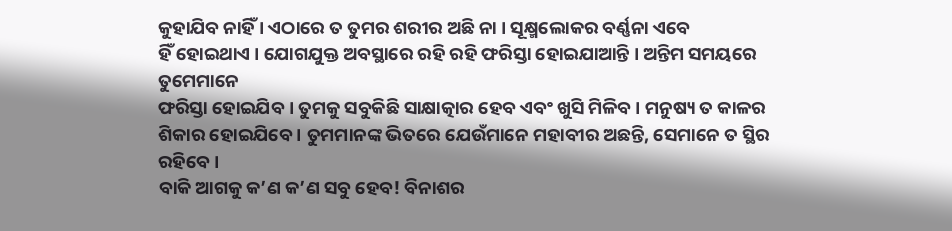କୁହାଯିବ ନାହିଁ । ଏଠାରେ ତ ତୁମର ଶରୀର ଅଛି ନା । ସୂକ୍ଷ୍ମଲୋକର ବର୍ଣ୍ଣନା ଏବେ
ହିଁ ହୋଇଥାଏ । ଯୋଗଯୁକ୍ତ ଅବସ୍ଥାରେ ରହି ରହି ଫରିସ୍ତା ହୋଇଯାଆନ୍ତି । ଅନ୍ତିମ ସମୟରେ ତୁମେମାନେ
ଫରିସ୍ତା ହୋଇଯିବ । ତୁମକୁ ସବୁକିଛି ସାକ୍ଷାତ୍କାର ହେବ ଏବଂ ଖୁସି ମିଳିବ । ମନୁଷ୍ୟ ତ କାଳର
ଶିକାର ହୋଇଯିବେ । ତୁମମାନଙ୍କ ଭିତରେ ଯେଉଁମାନେ ମହାବୀର ଅଛନ୍ତି, ସେମାନେ ତ ସ୍ଥିର ରହିବେ ।
ବାକି ଆଗକୁ କ’ଣ କ’ଣ ସବୁ ହେବ! ବିନାଶର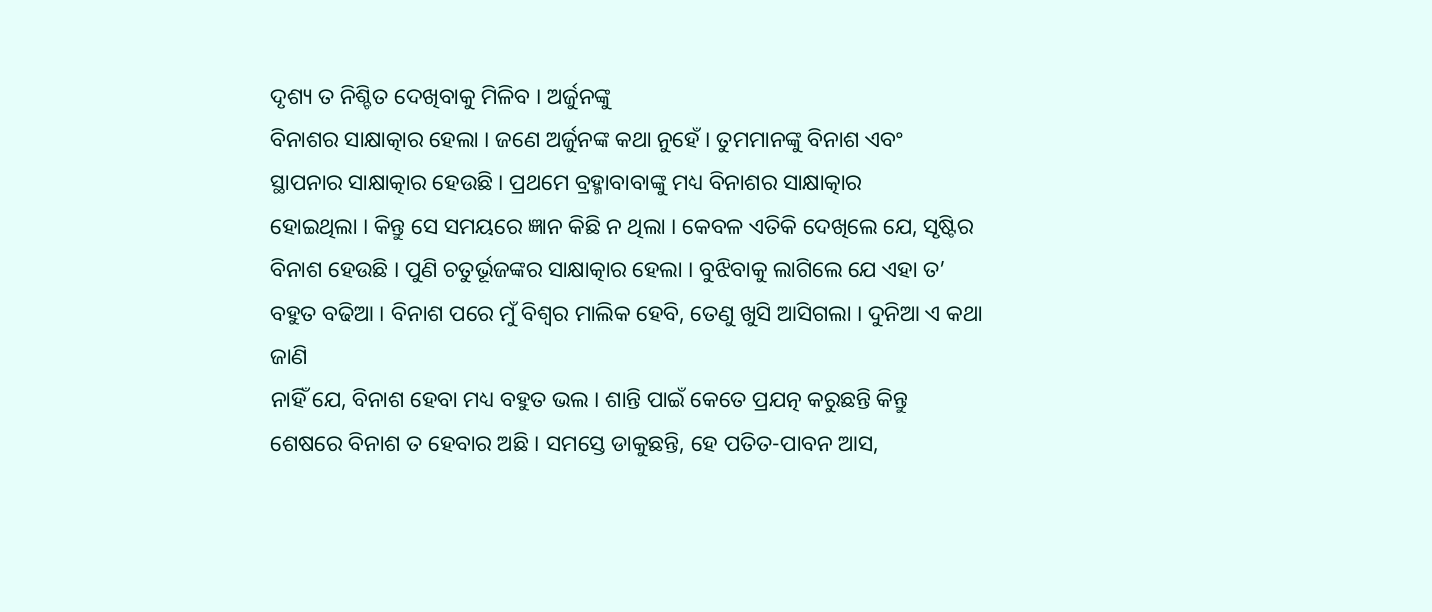ଦୃଶ୍ୟ ତ ନିଶ୍ଚିତ ଦେଖିବାକୁ ମିଳିବ । ଅର୍ଜୁନଙ୍କୁ
ବିନାଶର ସାକ୍ଷାତ୍କାର ହେଲା । ଜଣେ ଅର୍ଜୁନଙ୍କ କଥା ନୁହେଁ । ତୁମମାନଙ୍କୁ ବିନାଶ ଏବଂ
ସ୍ଥାପନାର ସାକ୍ଷାତ୍କାର ହେଉଛି । ପ୍ରଥମେ ବ୍ରହ୍ମାବାବାଙ୍କୁ ମଧ୍ୟ ବିନାଶର ସାକ୍ଷାତ୍କାର
ହୋଇଥିଲା । କିନ୍ତୁ ସେ ସମୟରେ ଜ୍ଞାନ କିଛି ନ ଥିଲା । କେବଳ ଏତିକି ଦେଖିଲେ ଯେ, ସୃଷ୍ଟିର
ବିନାଶ ହେଉଛି । ପୁଣି ଚତୁର୍ଭୂଜଙ୍କର ସାକ୍ଷାତ୍କାର ହେଲା । ବୁଝିବାକୁ ଲାଗିଲେ ଯେ ଏହା ତ’
ବହୁତ ବଢିଆ । ବିନାଶ ପରେ ମୁଁ ବିଶ୍ୱର ମାଲିକ ହେବି, ତେଣୁ ଖୁସି ଆସିଗଲା । ଦୁନିଆ ଏ କଥା ଜାଣି
ନାହିଁ ଯେ, ବିନାଶ ହେବା ମଧ୍ୟ ବହୁତ ଭଲ । ଶାନ୍ତି ପାଇଁ କେତେ ପ୍ରଯତ୍ନ କରୁଛନ୍ତି କିନ୍ତୁ
ଶେଷରେ ବିନାଶ ତ ହେବାର ଅଛି । ସମସ୍ତେ ଡାକୁଛନ୍ତି, ହେ ପତିତ-ପାବନ ଆସ,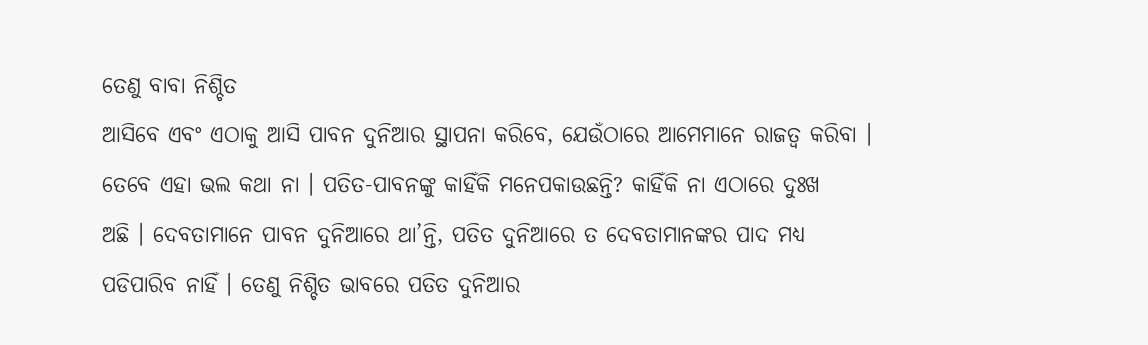ତେଣୁ ବାବା ନିଶ୍ଚିତ
ଆସିବେ ଏବଂ ଏଠାକୁ ଆସି ପାବନ ଦୁନିଆର ସ୍ଥାପନା କରିବେ, ଯେଉଁଠାରେ ଆମେମାନେ ରାଜତ୍ୱ କରିବା ।
ତେବେ ଏହା ଭଲ କଥା ନା । ପତିତ-ପାବନଙ୍କୁ କାହିଁକି ମନେପକାଉଛନ୍ତି? କାହିଁକି ନା ଏଠାରେ ଦୁଃଖ
ଅଛି । ଦେବତାମାନେ ପାବନ ଦୁନିଆରେ ଥା’ନ୍ତି, ପତିତ ଦୁନିଆରେ ତ ଦେବତାମାନଙ୍କର ପାଦ ମଧ୍ୟ
ପଡିପାରିବ ନାହିଁ । ତେଣୁ ନିଶ୍ଚିତ ଭାବରେ ପତିତ ଦୁନିଆର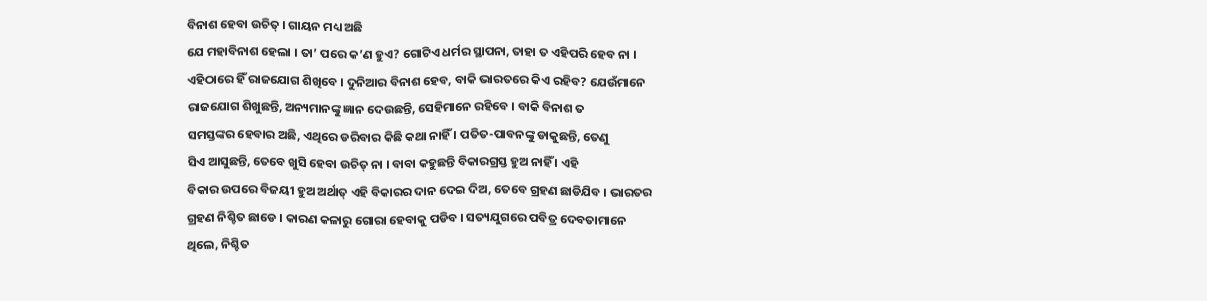ବିନାଶ ହେବା ଉଚିତ୍ । ଗାୟନ ମଧ୍ୟ ଅଛି
ଯେ ମହାବିନାଶ ହେଲା । ତା’ ପରେ କ’ଣ ହୁଏ? ଗୋଟିଏ ଧର୍ମର ସ୍ଥାପନା, ତାହା ତ ଏହିପରି ହେବ ନା ।
ଏହିଠାରେ ହିଁ ରାଜଯୋଗ ଶିଖିବେ । ଦୁନିଆର ବିନାଶ ହେବ, ବାକି ଭାରତରେ କିଏ ରହିବ? ଯେଉଁମାନେ
ରାଜଯୋଗ ଶିଖୁଛନ୍ତି, ଅନ୍ୟମାନଙ୍କୁ ଜ୍ଞାନ ଦେଉଛନ୍ତି, ସେହିମାନେ ରହିବେ । ବାକି ବିନାଶ ତ
ସମସ୍ତଙ୍କର ହେବାର ଅଛି, ଏଥିରେ ଡରିବାର କିଛି କଥା ନାହିଁ । ପତିତ-ପାବନଙ୍କୁ ଡାକୁଛନ୍ତି, ତେଣୁ
ସିଏ ଆସୁଛନ୍ତି, ତେବେ ଖୁସି ହେବା ଉଚିତ୍ ନା । ବାବା କହୁଛନ୍ତି ବିକାରଗ୍ରସ୍ତ ହୁଅ ନାହିଁ । ଏହି
ବିକାର ଉପରେ ବିଜୟୀ ହୁଅ ଅର୍ଥାତ୍ ଏହି ବିକାରର ଦାନ ଦେଇ ଦିଅ, ତେବେ ଗ୍ରହଣ ଛାଡିଯିବ । ଭାରତର
ଗ୍ରହଣ ନିଶ୍ଚିତ ଛାଡେ । କାରଣ କଳାରୁ ଗୋରା ହେବାକୁ ପଡିବ । ସତ୍ୟଯୁଗରେ ପବିତ୍ର ଦେବତାମାନେ
ଥିଲେ, ନିଶ୍ଚିତ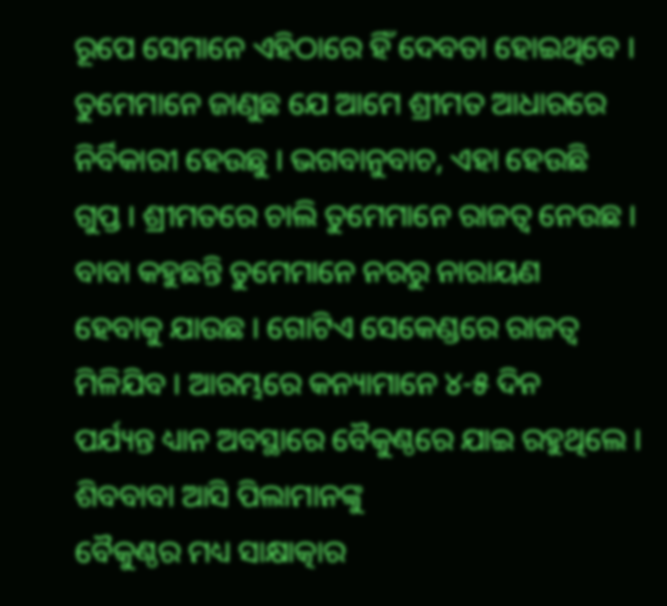ରୂପେ ସେମାନେ ଏହିଠାରେ ହିଁ ଦେବତା ହୋଇଥିବେ ।
ତୁମେମାନେ ଜାଣୁଛ ଯେ ଆମେ ଶ୍ରୀମତ ଆଧାରରେ ନିର୍ବିକାରୀ ହେଉଛୁ । ଭଗବାନୁବାଚ, ଏହା ହେଉଛି
ଗୁପ୍ତ । ଶ୍ରୀମତରେ ଚାଲି ତୁମେମାନେ ରାଜତ୍ୱ ନେଉଛ । ବାବା କହୁଛନ୍ତି ତୁମେମାନେ ନରରୁ ନାରାୟଣ
ହେବାକୁ ଯାଉଛ । ଗୋଟିଏ ସେକେଣ୍ଡରେ ରାଜତ୍ୱ ମିଳିଯିବ । ଆରମ୍ଭରେ କନ୍ୟାମାନେ ୪-୫ ଦିନ
ପର୍ଯ୍ୟନ୍ତ ଧ୍ୟାନ ଅବସ୍ଥାରେ ବୈକୁଣ୍ଠରେ ଯାଇ ରହୁଥିଲେ । ଶିବବାବା ଆସି ପିଲାମାନଙ୍କୁ
ବୈକୁଣ୍ଠର ମଧ୍ୟ ସାକ୍ଷାତ୍କାର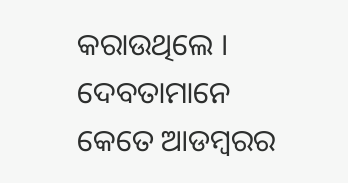କରାଉଥିଲେ । ଦେବତାମାନେ କେତେ ଆଡମ୍ବରର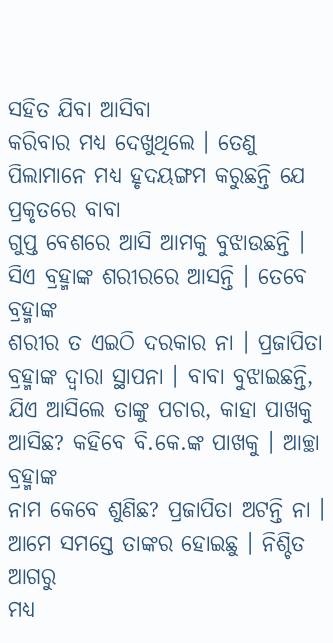ସହିତ ଯିବା ଆସିବା
କରିବାର ମଧ୍ୟ ଦେଖୁଥିଲେ । ତେଣୁ ପିଲାମାନେ ମଧ୍ୟ ହୃଦୟଙ୍ଗମ କରୁଛନ୍ତି ଯେ ପ୍ରକୃତରେ ବାବା
ଗୁପ୍ତ ବେଶରେ ଆସି ଆମକୁ ବୁଝାଉଛନ୍ତି । ସିଏ ବ୍ରହ୍ମାଙ୍କ ଶରୀରରେ ଆସନ୍ତି । ତେବେ ବ୍ରହ୍ମାଙ୍କ
ଶରୀର ତ ଏଇଠି ଦରକାର ନା । ପ୍ରଜାପିତା ବ୍ରହ୍ମାଙ୍କ ଦ୍ୱାରା ସ୍ଥାପନା । ବାବା ବୁଝାଇଛନ୍ତି,
ଯିଏ ଆସିଲେ ତାଙ୍କୁ ପଚାର, କାହା ପାଖକୁ ଆସିଛ? କହିବେ ବି.କେ.ଙ୍କ ପାଖକୁ । ଆଚ୍ଛା ବ୍ରହ୍ମାଙ୍କ
ନାମ କେବେ ଶୁଣିଛ? ପ୍ରଜାପିତା ଅଟନ୍ତି ନା । ଆମେ ସମସ୍ତେ ତାଙ୍କର ହୋଇଛୁ । ନିଶ୍ଚିତ ଆଗରୁ
ମଧ୍ୟ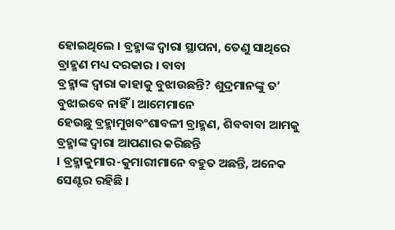ହୋଇଥିଲେ । ବ୍ରହ୍ମାଙ୍କ ଦ୍ୱାରା ସ୍ଥାପନା, ତେଣୁ ସାଥିରେ ବ୍ରାହ୍ମଣ ମଧ୍ୟ ଦରକାର । ବାବା
ବ୍ରହ୍ମାଙ୍କ ଦ୍ୱାରା କାହାକୁ ବୁଝାଉଛନ୍ତି? ଶୁଦ୍ରମାନଙ୍କୁ ତ’ ବୁଝାଇବେ ନାହିଁ । ଆମେମାନେ
ହେଉଛୁ ବ୍ରହ୍ମାମୁଖବଂଶାବଳୀ ବ୍ରାହ୍ମଣ, ଶିବବାବା ଆମକୁ ବ୍ରହ୍ମାଙ୍କ ଦ୍ୱାରା ଆପଣାର କରିଛନ୍ତି
। ବ୍ରହ୍ମାକୁମାର-କୁମାରୀମାନେ ବହୁତ ଅଛନ୍ତି, ଅନେକ ସେଣ୍ଟର ରହିଛି ।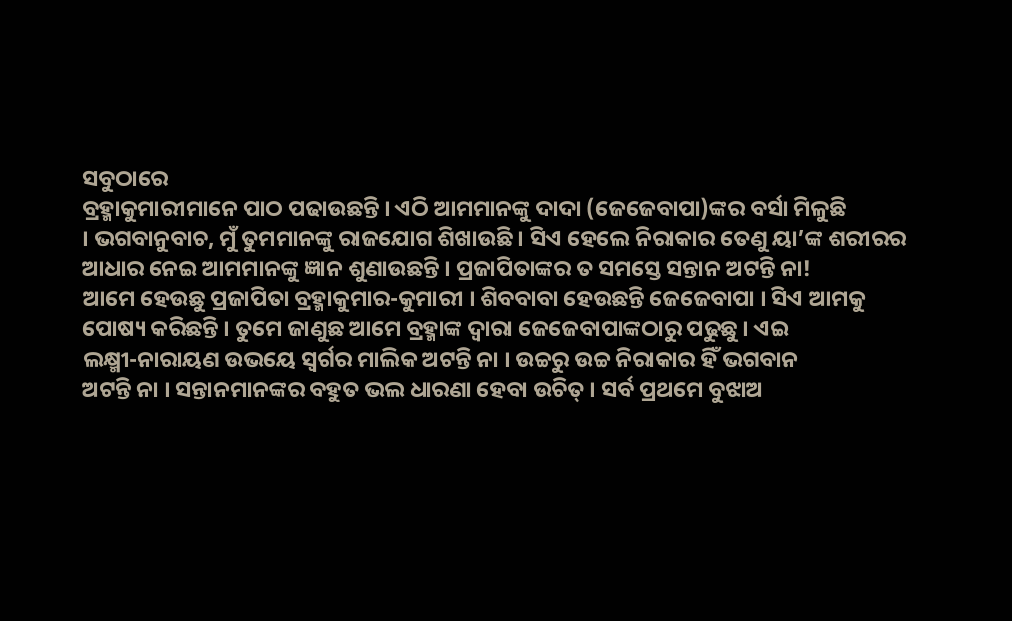ସବୁଠାରେ
ବ୍ରହ୍ମାକୁମାରୀମାନେ ପାଠ ପଢାଉଛନ୍ତି । ଏଠି ଆମମାନଙ୍କୁ ଦାଦା (ଜେଜେବାପା)ଙ୍କର ବର୍ସା ମିଳୁଛି
। ଭଗବାନୁବାଚ, ମୁଁ ତୁମମାନଙ୍କୁ ରାଜଯୋଗ ଶିଖାଉଛି । ସିଏ ହେଲେ ନିରାକାର ତେଣୁ ୟା’ଙ୍କ ଶରୀରର
ଆଧାର ନେଇ ଆମମାନଙ୍କୁ ଜ୍ଞାନ ଶୁଣାଉଛନ୍ତି । ପ୍ରଜାପିତାଙ୍କର ତ ସମସ୍ତେ ସନ୍ତାନ ଅଟନ୍ତି ନା!
ଆମେ ହେଉଛୁ ପ୍ରଜାପିତା ବ୍ରହ୍ମାକୁମାର-କୁମାରୀ । ଶିବବାବା ହେଉଛନ୍ତି ଜେଜେବାପା । ସିଏ ଆମକୁ
ପୋଷ୍ୟ କରିଛନ୍ତି । ତୁମେ ଜାଣୁଛ ଆମେ ବ୍ରହ୍ମାଙ୍କ ଦ୍ୱାରା ଜେଜେବାପାଙ୍କଠାରୁ ପଢୁଛୁ । ଏଇ
ଲକ୍ଷ୍ମୀ-ନାରାୟଣ ଉଭୟେ ସ୍ୱର୍ଗର ମାଲିକ ଅଟନ୍ତି ନା । ଉଚ୍ଚରୁ ଉଚ୍ଚ ନିରାକାର ହିଁ ଭଗବାନ
ଅଟନ୍ତି ନା । ସନ୍ତାନମାନଙ୍କର ବହୁତ ଭଲ ଧାରଣା ହେବା ଉଚିତ୍ । ସର୍ବ ପ୍ରଥମେ ବୁଝାଅ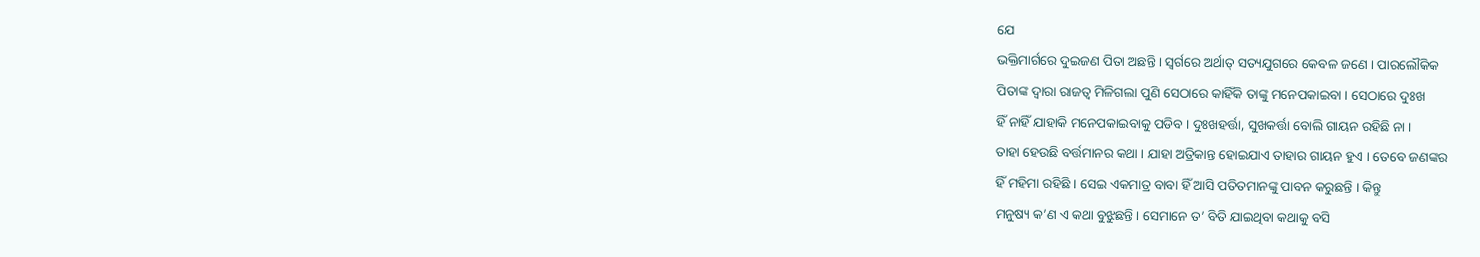ଯେ
ଭକ୍ତିମାର୍ଗରେ ଦୁଇଜଣ ପିତା ଅଛନ୍ତି । ସ୍ୱର୍ଗରେ ଅର୍ଥାତ୍ ସତ୍ୟଯୁଗରେ କେବଳ ଜଣେ । ପାରଲୌକିକ
ପିତାଙ୍କ ଦ୍ୱାରା ରାଜତ୍ୱ ମିଳିଗଲା ପୁଣି ସେଠାରେ କାହିଁକି ତାଙ୍କୁ ମନେପକାଇବା । ସେଠାରେ ଦୁଃଖ
ହିଁ ନାହିଁ ଯାହାକି ମନେପକାଇବାକୁ ପଡିବ । ଦୁଃଖହର୍ତ୍ତା, ସୁଖକର୍ତ୍ତା ବୋଲି ଗାୟନ ରହିଛି ନା ।
ତାହା ହେଉଛି ବର୍ତ୍ତମାନର କଥା । ଯାହା ଅତ୍ରିକାନ୍ତ ହୋଇଯାଏ ତାହାର ଗାୟନ ହୁଏ । ତେବେ ଜଣଙ୍କର
ହିଁ ମହିମା ରହିଛି । ସେଇ ଏକମାତ୍ର ବାବା ହିଁ ଆସି ପତିତମାନଙ୍କୁ ପାବନ କରୁଛନ୍ତି । କିନ୍ତୁ
ମନୁଷ୍ୟ କ’ଣ ଏ କଥା ବୁଝୁଛନ୍ତି । ସେମାନେ ତ’ ବିତି ଯାଇଥିବା କଥାକୁ ବସି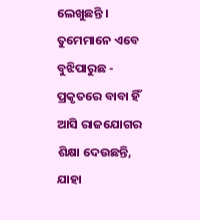ଲେଖୁଛନ୍ତି ।
ତୁମେମାନେ ଏବେ ବୁଝିପାରୁଛ - ପ୍ରକୃତରେ ବାବା ହିଁ ଆସି ରାଜଯୋଗର ଶିକ୍ଷା ଦେଉଛନ୍ତି, ଯାହା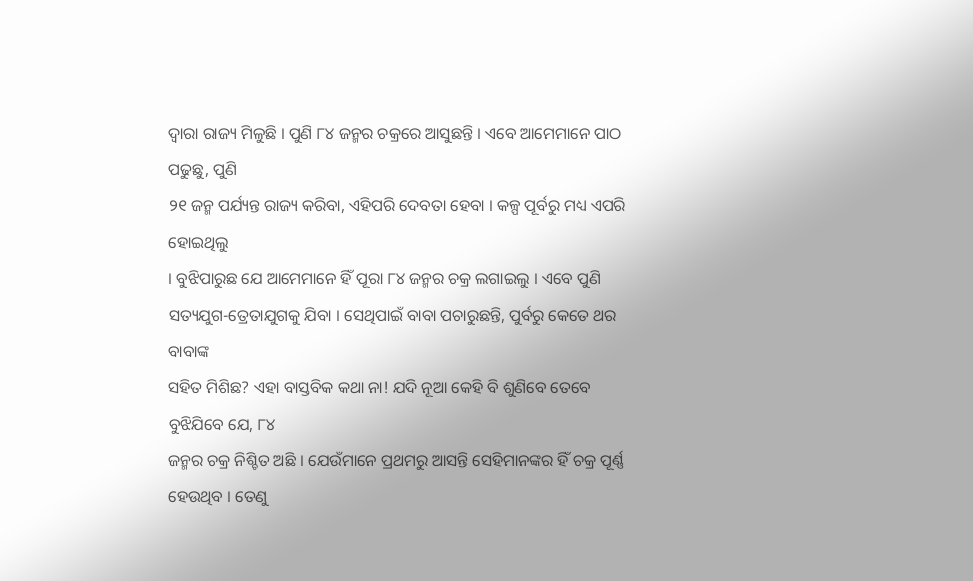ଦ୍ୱାରା ରାଜ୍ୟ ମିଳୁଛି । ପୁଣି ୮୪ ଜନ୍ମର ଚକ୍ରରେ ଆସୁଛନ୍ତି । ଏବେ ଆମେମାନେ ପାଠ ପଢୁଛୁ, ପୁଣି
୨୧ ଜନ୍ମ ପର୍ଯ୍ୟନ୍ତ ରାଜ୍ୟ କରିବା, ଏହିପରି ଦେବତା ହେବା । କଳ୍ପ ପୂର୍ବରୁ ମଧ୍ୟ ଏପରି ହୋଇଥିଲୁ
। ବୁଝିପାରୁଛ ଯେ ଆମେମାନେ ହିଁ ପୂରା ୮୪ ଜନ୍ମର ଚକ୍ର ଲଗାଇଲୁ । ଏବେ ପୁଣି
ସତ୍ୟଯୁଗ-ତ୍ରେତାଯୁଗକୁ ଯିବା । ସେଥିପାଇଁ ବାବା ପଚାରୁଛନ୍ତି, ପୁର୍ବରୁ କେତେ ଥର ବାବାଙ୍କ
ସହିତ ମିଶିଛ? ଏହା ବାସ୍ତବିକ କଥା ନା! ଯଦି ନୂଆ କେହି ବି ଶୁଣିବେ ତେବେ ବୁଝିଯିବେ ଯେ, ୮୪
ଜନ୍ମର ଚକ୍ର ନିଶ୍ଚିତ ଅଛି । ଯେଉଁମାନେ ପ୍ରଥମରୁ ଆସନ୍ତି ସେହିମାନଙ୍କର ହିଁ ଚକ୍ର ପୂର୍ଣ୍ଣ
ହେଉଥିବ । ତେଣୁ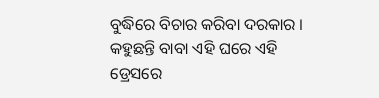ବୁଦ୍ଧିରେ ବିଚାର କରିବା ଦରକାର । କହୁଛନ୍ତି ବାବା ଏହି ଘରେ ଏହି ଡ୍ରେସରେ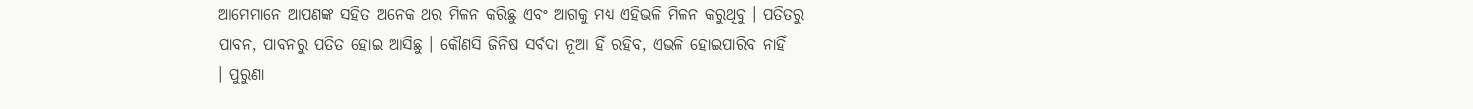ଆମେମାନେ ଆପଣଙ୍କ ସହିତ ଅନେକ ଥର ମିଳନ କରିଛୁ ଏବଂ ଆଗକୁ ମଧ୍ୟ ଏହିଭଳି ମିଳନ କରୁଥିବୁ । ପତିତରୁ
ପାବନ, ପାବନରୁ ପତିତ ହୋଇ ଆସିଛୁ । କୌଣସି ଜିନିଷ ସର୍ବଦା ନୂଆ ହିଁ ରହିବ, ଏଭଳି ହୋଇପାରିବ ନାହିଁ
। ପୁରୁଣା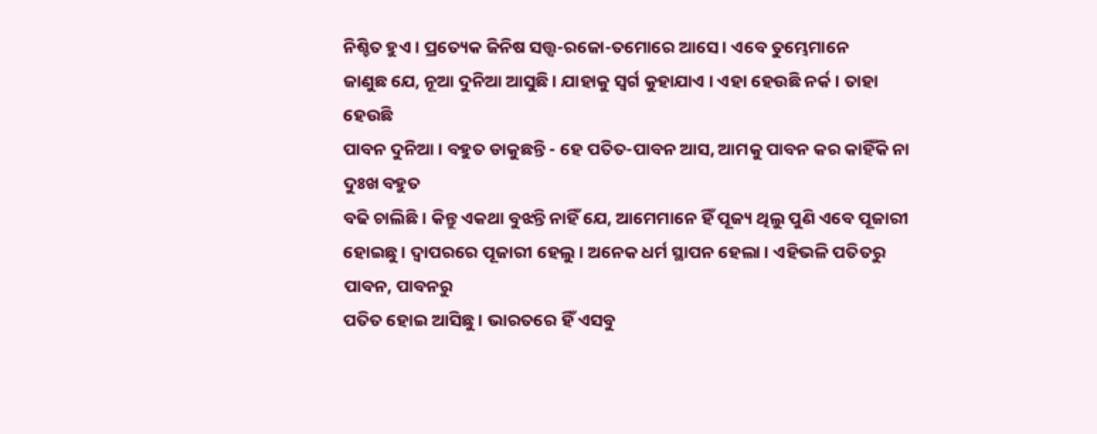ନିଶ୍ଚିତ ହୁଏ । ପ୍ରତ୍ୟେକ ଜିନିଷ ସତ୍ତ୍ୱ-ରଜୋ-ତମୋରେ ଆସେ । ଏବେ ତୁମ୍ଭେମାନେ
ଜାଣୁଛ ଯେ, ନୂଆ ଦୁନିଆ ଆସୁଛି । ଯାହାକୁ ସ୍ୱର୍ଗ କୁହାଯାଏ । ଏହା ହେଉଛି ନର୍କ । ତାହା ହେଉଛି
ପାବନ ଦୁନିଆ । ବହୁତ ଡାକୁଛନ୍ତି - ହେ ପତିତ-ପାବନ ଆସ, ଆମକୁ ପାବନ କର କାହିଁକି ନା ଦୁଃଖ ବହୁତ
ବଢି ଚାଲିଛି । କିନ୍ତୁ ଏକଥା ବୁଝନ୍ତି ନାହିଁ ଯେ, ଆମେମାନେ ହିଁ ପୂଜ୍ୟ ଥିଲୁ ପୁଣି ଏବେ ପୂଜାରୀ
ହୋଇଛୁ । ଦ୍ୱାପରରେ ପୂଜାରୀ ହେଲୁ । ଅନେକ ଧର୍ମ ସ୍ଥାପନ ହେଲା । ଏହିଭଳି ପତିତରୁ ପାବନ, ପାବନରୁ
ପତିତ ହୋଇ ଆସିଛୁ । ଭାରତରେ ହିଁ ଏସବୁ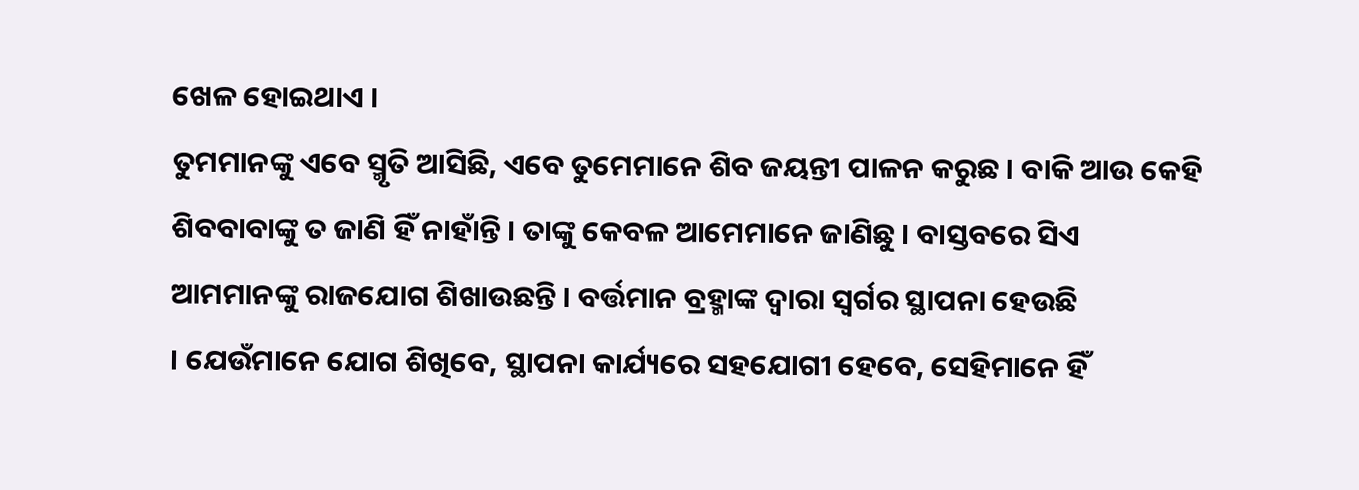ଖେଳ ହୋଇଥାଏ ।
ତୁମମାନଙ୍କୁ ଏବେ ସ୍ମୃତି ଆସିଛି, ଏବେ ତୁମେମାନେ ଶିବ ଜୟନ୍ତୀ ପାଳନ କରୁଛ । ବାକି ଆଉ କେହି
ଶିବବାବାଙ୍କୁ ତ ଜାଣି ହିଁ ନାହାଁନ୍ତି । ତାଙ୍କୁ କେବଳ ଆମେମାନେ ଜାଣିଛୁ । ବାସ୍ତବରେ ସିଏ
ଆମମାନଙ୍କୁ ରାଜଯୋଗ ଶିଖାଉଛନ୍ତି । ବର୍ତ୍ତମାନ ବ୍ରହ୍ମାଙ୍କ ଦ୍ୱାରା ସ୍ୱର୍ଗର ସ୍ଥାପନା ହେଉଛି
। ଯେଉଁମାନେ ଯୋଗ ଶିଖିବେ, ସ୍ଥାପନା କାର୍ଯ୍ୟରେ ସହଯୋଗୀ ହେବେ, ସେହିମାନେ ହିଁ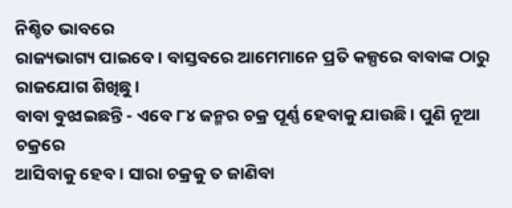ନିଶ୍ଚିତ ଭାବରେ
ରାଜ୍ୟଭାଗ୍ୟ ପାଇବେ । ବାସ୍ତବରେ ଆମେମାନେ ପ୍ରତି କଳ୍ପରେ ବାବାଙ୍କ ଠାରୁ ରାଜଯୋଗ ଶିଖିଛୁ ।
ବାବା ବୁଝାଇଛନ୍ତି - ଏବେ ୮୪ ଜନ୍ମର ଚକ୍ର ପୂର୍ଣ୍ଣ ହେବାକୁ ଯାଉଛି । ପୁଣି ନୂଆ ଚକ୍ରରେ
ଆସିବାକୁ ହେବ । ସାରା ଚକ୍ରକୁ ତ ଜାଣିବା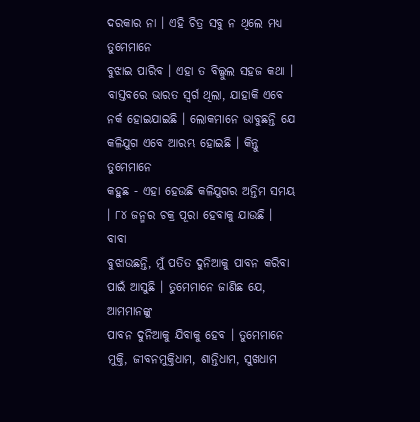ଦରକାର ନା । ଏହି ଚିତ୍ର ସବୁ ନ ଥିଲେ ମଧ୍ୟ ତୁମେମାନେ
ବୁଝାଇ ପାରିବ । ଏହା ତ ବିଲ୍କୁଲ ସହଜ କଥା । ବାସ୍ତବରେ ଭାରତ ସ୍ୱର୍ଗ ଥିଲା, ଯାହାକି ଏବେ
ନର୍କ ହୋଇଯାଇଛି । ଲୋକମାନେ ଭାବୁଛନ୍ତି ଯେ କଳିଯୁଗ ଏବେ ଆରମ୍ଭ ହୋଇଛି । କିନ୍ତୁ ତୁମେମାନେ
କହୁଛ - ଏହା ହେଉଛି କଳିଯୁଗର ଅନ୍ତିମ ସମୟ । ୮୪ ଜନ୍ମର ଚକ୍ର ପୂରା ହେବାକୁ ଯାଉଛି । ବାବା
ବୁଝାଉଛନ୍ତି, ମୁଁ ପତିତ ଦୁନିଆକୁ ପାବନ କରିବା ପାଇଁ ଆସୁଛି । ତୁମେମାନେ ଜାଣିଛ ଯେ, ଆମମାନଙ୍କୁ
ପାବନ ଦୁନିଆକୁ ଯିବାକୁ ହେବ । ତୁମେମାନେ ମୁକ୍ତି, ଜୀବନମୁକ୍ତିଧାମ, ଶାନ୍ତିଧାମ, ସୁଖଧାମ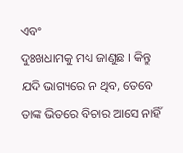ଏବଂ
ଦୁଃଖଧାମକୁ ମଧ୍ୟ ଜାଣୁଛ । କିନ୍ତୁ ଯଦି ଭାଗ୍ୟରେ ନ ଥିବ, ତେବେ ତାଙ୍କ ଭିତରେ ବିଚାର ଆସେ ନାହିଁ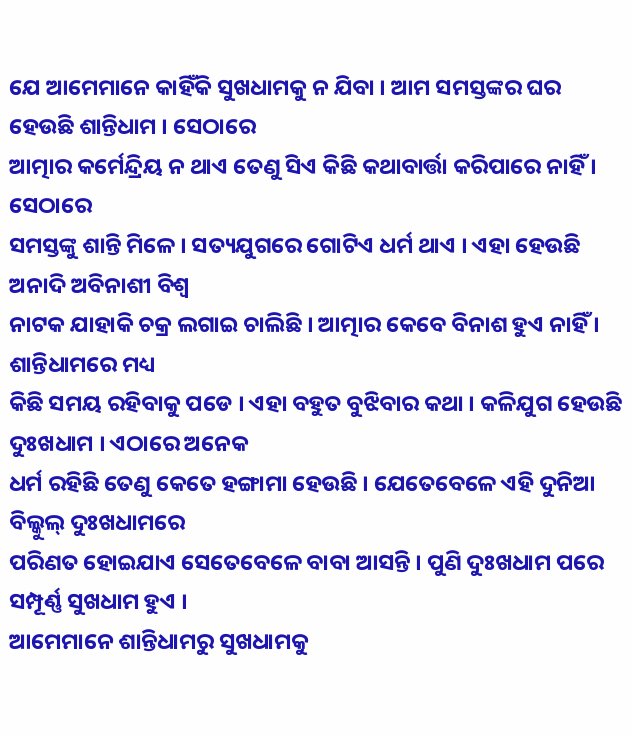ଯେ ଆମେମାନେ କାହିଁକି ସୁଖଧାମକୁ ନ ଯିବା । ଆମ ସମସ୍ତଙ୍କର ଘର ହେଉଛି ଶାନ୍ତିଧାମ । ସେଠାରେ
ଆତ୍ମାର କର୍ମେନ୍ଦ୍ରିୟ ନ ଥାଏ ତେଣୁ ସିଏ କିଛି କଥାବାର୍ତ୍ତା କରିପାରେ ନାହିଁ । ସେଠାରେ
ସମସ୍ତଙ୍କୁ ଶାନ୍ତି ମିଳେ । ସତ୍ୟଯୁଗରେ ଗୋଟିଏ ଧର୍ମ ଥାଏ । ଏହା ହେଉଛି ଅନାଦି ଅବିନାଶୀ ବିଶ୍ୱ
ନାଟକ ଯାହାକି ଚକ୍ର ଲଗାଇ ଚାଲିଛି । ଆତ୍ମାର କେବେ ବିନାଶ ହୁଏ ନାହିଁ । ଶାନ୍ତିଧାମରେ ମଧ୍ୟ
କିଛି ସମୟ ରହିବାକୁ ପଡେ । ଏହା ବହୁତ ବୁଝିବାର କଥା । କଳିଯୁଗ ହେଉଛି ଦୁଃଖଧାମ । ଏଠାରେ ଅନେକ
ଧର୍ମ ରହିଛି ତେଣୁ କେତେ ହଙ୍ଗାମା ହେଉଛି । ଯେତେବେଳେ ଏହି ଦୁନିଆ ବିଲ୍କୁଲ୍ ଦୁଃଖଧାମରେ
ପରିଣତ ହୋଇଯାଏ ସେତେବେଳେ ବାବା ଆସନ୍ତି । ପୁଣି ଦୁଃଖଧାମ ପରେ ସମ୍ପୂର୍ଣ୍ଣ ସୁଖଧାମ ହୁଏ ।
ଆମେମାନେ ଶାନ୍ତିଧାମରୁ ସୁଖଧାମକୁ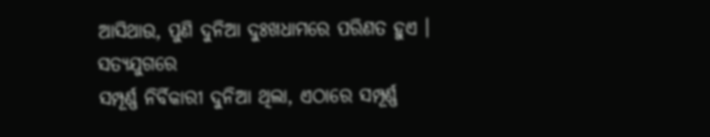ଆସିଥାଉ, ପୁଣି ଦୁନିଆ ଦୁଃଖଧାମରେ ପରିଣତ ହୁଏ । ସତ୍ୟଯୁଗରେ
ସମ୍ପୂର୍ଣ୍ଣ ନିର୍ବିକାରୀ ଦୁନିଆ ଥିଲା, ଏଠାରେ ସମ୍ପୂର୍ଣ୍ଣ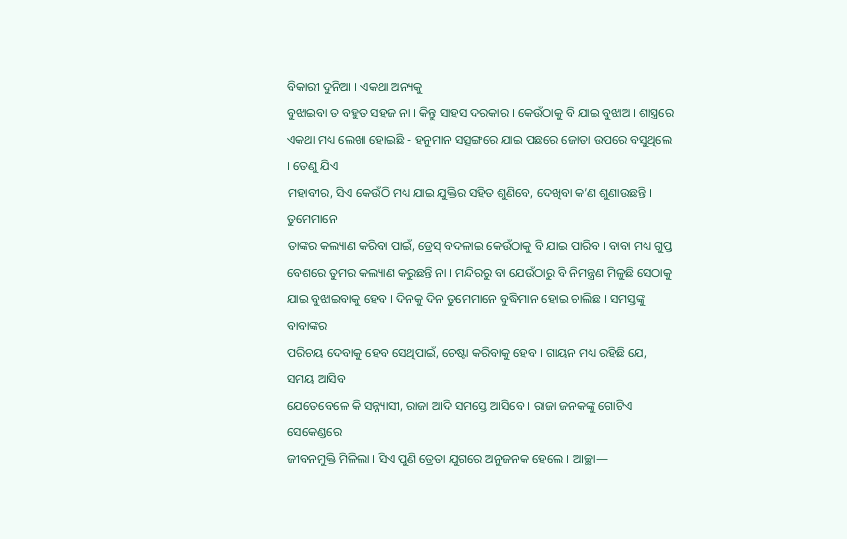ବିକାରୀ ଦୁନିଆ । ଏକଥା ଅନ୍ୟକୁ
ବୁଝାଇବା ତ ବହୁତ ସହଜ ନା । କିନ୍ତୁ ସାହସ ଦରକାର । କେଉଁଠାକୁ ବି ଯାଇ ବୁଝାଅ । ଶାସ୍ତ୍ରରେ
ଏକଥା ମଧ୍ୟ ଲେଖା ହୋଇଛି - ହନୁମାନ ସତ୍ସଙ୍ଗରେ ଯାଇ ପଛରେ ଜୋତା ଉପରେ ବସୁଥିଲେ । ତେଣୁ ଯିଏ
ମହାବୀର, ସିଏ କେଉଁଠି ମଧ୍ୟ ଯାଇ ଯୁକ୍ତିର ସହିତ ଶୁଣିବେ, ଦେଖିବା କ’ଣ ଶୁଣାଉଛନ୍ତି । ତୁମେମାନେ
ତାଙ୍କର କଲ୍ୟାଣ କରିବା ପାଇଁ, ଡ୍ରେସ୍ ବଦଳାଇ କେଉଁଠାକୁ ବି ଯାଇ ପାରିବ । ବାବା ମଧ୍ୟ ଗୁପ୍ତ
ବେଶରେ ତୁମର କଲ୍ୟାଣ କରୁଛନ୍ତି ନା । ମନ୍ଦିରରୁ ବା ଯେଉଁଠାରୁ ବି ନିମନ୍ତ୍ରଣ ମିଳୁଛି ସେଠାକୁ
ଯାଇ ବୁଝାଇବାକୁ ହେବ । ଦିନକୁ ଦିନ ତୁମେମାନେ ବୁଦ୍ଧିମାନ ହୋଇ ଚାଲିଛ । ସମସ୍ତଙ୍କୁ ବାବାଙ୍କର
ପରିଚୟ ଦେବାକୁ ହେବ ସେଥିପାଇଁ, ଚେଷ୍ଟା କରିବାକୁ ହେବ । ଗାୟନ ମଧ୍ୟ ରହିଛି ଯେ, ସମୟ ଆସିବ
ଯେତେବେଳେ କି ସନ୍ନ୍ୟାସୀ, ରାଜା ଆଦି ସମସ୍ତେ ଆସିବେ । ରାଜା ଜନକଙ୍କୁ ଗୋଟିଏ ସେକେଣ୍ଡରେ
ଜୀବନମୁକ୍ତି ମିଳିଲା । ସିଏ ପୁଣି ତ୍ରେତା ଯୁଗରେ ଅନୁଜନକ ହେଲେ । ଆଚ୍ଛା—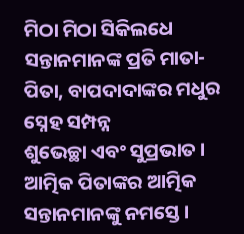ମିଠା ମିଠା ସିକିଲଧେ ସନ୍ତାନମାନଙ୍କ ପ୍ରତି ମାତା-ପିତା, ବାପଦାଦାଙ୍କର ମଧୁର ସ୍ନେହ ସମ୍ପନ୍ନ
ଶୁଭେଚ୍ଛା ଏବଂ ସୁପ୍ରଭାତ । ଆତ୍ମିକ ପିତାଙ୍କର ଆତ୍ମିକ ସନ୍ତାନମାନଙ୍କୁ ନମସ୍ତେ ।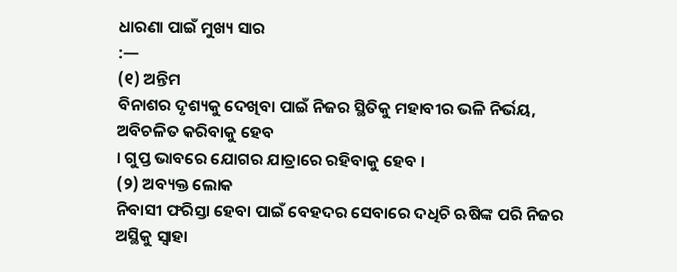ଧାରଣା ପାଇଁ ମୁଖ୍ୟ ସାର
:—
(୧) ଅନ୍ତିମ
ବିନାଶର ଦୃଶ୍ୟକୁ ଦେଖିବା ପାଇଁ ନିଜର ସ୍ଥିତିକୁ ମହାବୀର ଭଳି ନିର୍ଭୟ, ଅବିଚଳିତ କରିବାକୁ ହେବ
। ଗୁପ୍ତ ଭାବରେ ଯୋଗର ଯାତ୍ରାରେ ରହିବାକୁ ହେବ ।
(୨) ଅବ୍ୟକ୍ତ ଲୋକ
ନିବାସୀ ଫରିସ୍ତା ହେବା ପାଇଁ ବେହଦର ସେବାରେ ଦଧିଚି ଋଷିଙ୍କ ପରି ନିଜର ଅସ୍ଥିକୁ ସ୍ୱାହା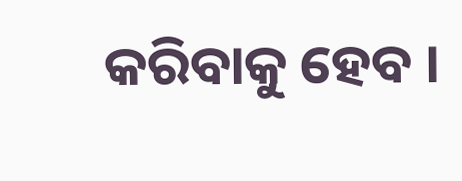କରିବାକୁ ହେବ ।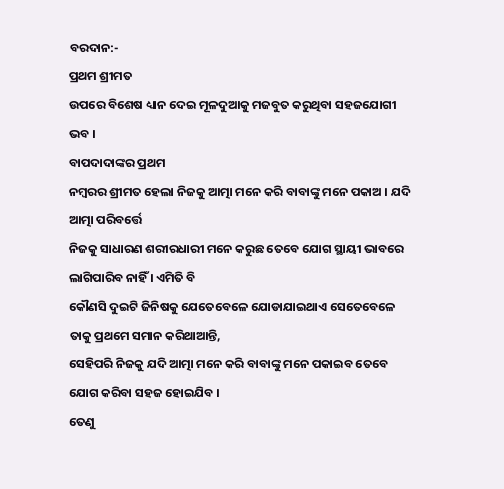ବରଦାନ:-
ପ୍ରଥମ ଶ୍ରୀମତ
ଉପରେ ବିଶେଷ ଧ୍ୟାନ ଦେଇ ମୂଳଦୁଆକୁ ମଜବୁତ କରୁଥିବା ସହଜଯୋଗୀ ଭବ ।
ବାପଦାଦାଙ୍କର ପ୍ରଥମ
ନମ୍ବରର ଶ୍ରୀମତ ହେଲା ନିଜକୁ ଆତ୍ମା ମନେ କରି ବାବାଙ୍କୁ ମନେ ପକାଅ । ଯଦି ଆତ୍ମା ପରିବର୍ତ୍ତେ
ନିଜକୁ ସାଧାରଣ ଶରୀରଧାରୀ ମନେ କରୁଛ ତେବେ ଯୋଗ ସ୍ଥାୟୀ ଭାବରେ ଲାଗିପାରିବ ନାହିଁ । ଏମିତି ବି
କୌଣସି ଦୁଇଟି ଜିନିଷକୁ ଯେତେବେଳେ ଯୋଡାଯାଇଥାଏ ସେତେବେଳେ ତାକୁ ପ୍ରଥମେ ସମାନ କରିଥାଆନ୍ତି,
ସେହିପରି ନିଜକୁ ଯଦି ଆତ୍ମା ମନେ କରି ବାବାଙ୍କୁ ମନେ ପକାଇବ ତେବେ ଯୋଗ କରିବା ସହଜ ହୋଇଯିବ ।
ତେଣୁ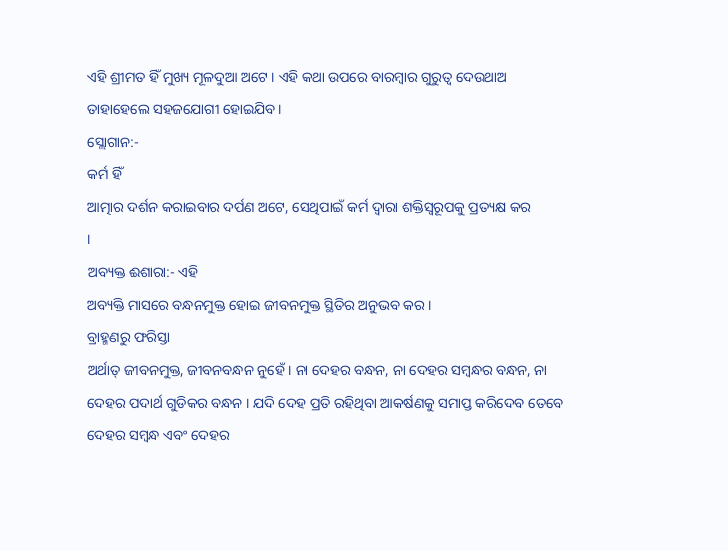ଏହି ଶ୍ରୀମତ ହିଁ ମୁଖ୍ୟ ମୂଳଦୁଆ ଅଟେ । ଏହି କଥା ଉପରେ ବାରମ୍ବାର ଗୁରୁତ୍ୱ ଦେଉଥାଅ
ତାହାହେଲେ ସହଜଯୋଗୀ ହୋଇଯିବ ।
ସ୍ଲୋଗାନ:-
କର୍ମ ହିଁ
ଆତ୍ମାର ଦର୍ଶନ କରାଇବାର ଦର୍ପଣ ଅଟେ, ସେଥିପାଇଁ କର୍ମ ଦ୍ୱାରା ଶକ୍ତିସ୍ୱରୂପକୁ ପ୍ରତ୍ୟକ୍ଷ କର
।
ଅବ୍ୟକ୍ତ ଈଶାରା:- ଏହି
ଅବ୍ୟକ୍ତି ମାସରେ ବନ୍ଧନମୁକ୍ତ ହୋଇ ଜୀବନମୁକ୍ତ ସ୍ଥିତିର ଅନୁଭବ କର ।
ବ୍ରାହ୍ମଣରୁ ଫରିସ୍ତା
ଅର୍ଥାତ୍ ଜୀବନମୁକ୍ତ, ଜୀବନବନ୍ଧନ ନୁହେଁ । ନା ଦେହର ବନ୍ଧନ, ନା ଦେହର ସମ୍ବନ୍ଧର ବନ୍ଧନ, ନା
ଦେହର ପଦାର୍ଥ ଗୁଡିକର ବନ୍ଧନ । ଯଦି ଦେହ ପ୍ରତି ରହିଥିବା ଆକର୍ଷଣକୁ ସମାପ୍ତ କରିଦେବ ତେବେ
ଦେହର ସମ୍ବନ୍ଧ ଏବଂ ଦେହର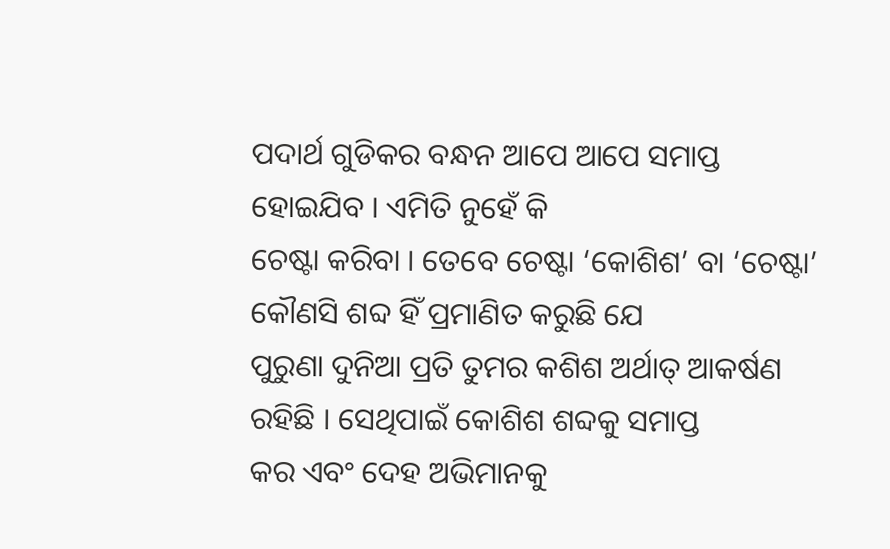ପଦାର୍ଥ ଗୁଡିକର ବନ୍ଧନ ଆପେ ଆପେ ସମାପ୍ତ ହୋଇଯିବ । ଏମିତି ନୁହେଁ କି
ଚେଷ୍ଟା କରିବା । ତେବେ ଚେଷ୍ଟା ‘କୋଶିଶ’ ବା ‘ଚେଷ୍ଟା’ କୌଣସି ଶବ୍ଦ ହିଁ ପ୍ରମାଣିତ କରୁଛି ଯେ
ପୁରୁଣା ଦୁନିଆ ପ୍ରତି ତୁମର କଶିଶ ଅର୍ଥାତ୍ ଆକର୍ଷଣ ରହିଛି । ସେଥିପାଇଁ କୋଶିଶ ଶବ୍ଦକୁ ସମାପ୍ତ
କର ଏବଂ ଦେହ ଅଭିମାନକୁ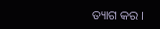ତ୍ୟାଗ କର ।